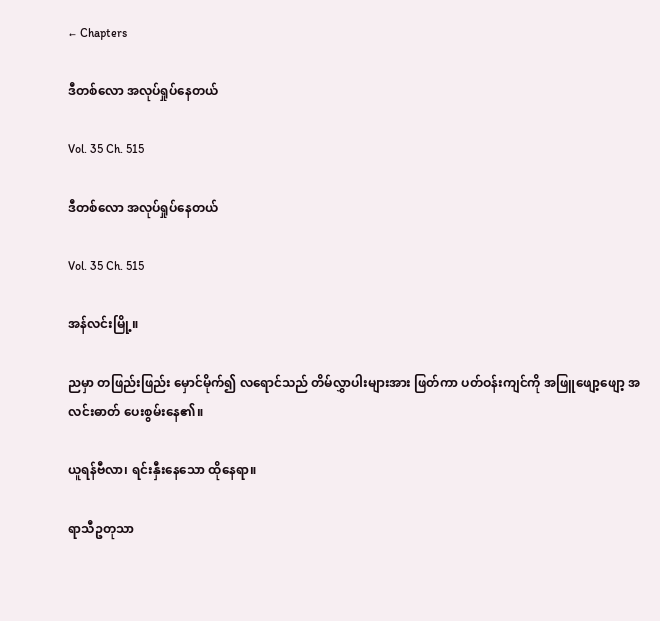← Chapters

ဒီတစ်လော အလုပ်ရှုပ်နေတယ်

Vol. 35 Ch. 515

ဒီတစ်လော အလုပ်ရှုပ်နေတယ်

Vol. 35 Ch. 515

အန်လင်းမြို့။

ညမှာ တဖြည်းဖြည်း မှောင်မိုက်၍ လရောင်သည် တိမ်လွှာပါးများအား ဖြတ်ကာ ပတ်ဝန်းကျင်ကို အဖြူဖျော့ဖျော့ အလင်းဓာတ် ပေးစွမ်းနေ၏။

ယူရန်ဗီလာ၊ ရင်းနှီးနေသော ထိုနေရာ။

ရာသီဥတုသာ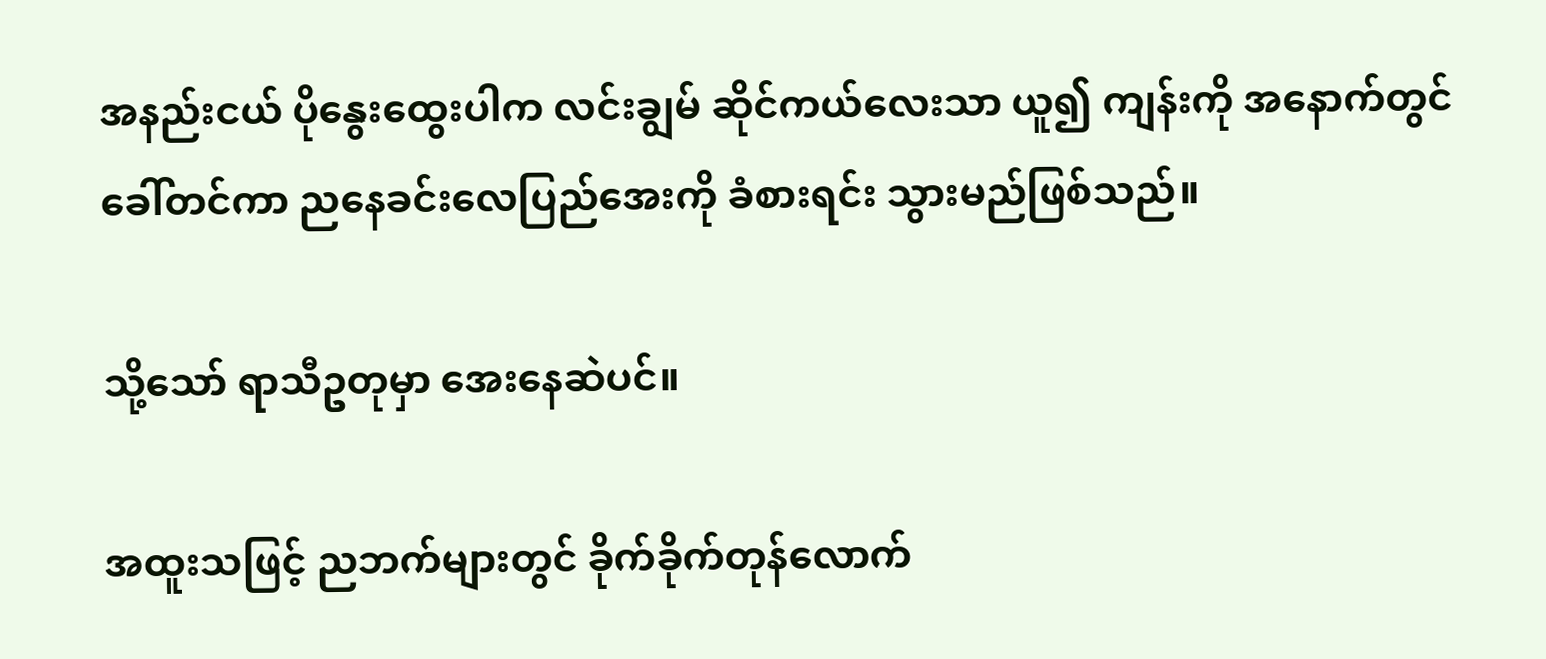အနည်းငယ် ပိုနွေးထွေးပါက လင်းချွမ် ဆိုင်ကယ်လေးသာ ယူ၍ ကျန်းကို အနောက်တွင် ခေါ်တင်ကာ ညနေခင်းလေပြည်အေးကို ခံစားရင်း သွားမည်ဖြစ်သည်။

သို့သော် ရာသီဥတုမှာ အေးနေဆဲပင်။

အထူးသဖြင့် ညဘက်များတွင် ခိုက်ခိုက်တုန်လောက်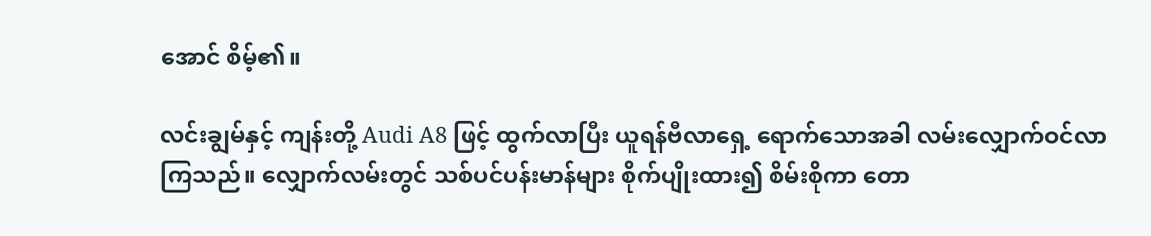အောင် စိမ့်၏။

လင်းချွမ်နှင့် ကျန်းတို့ Audi A8 ဖြင့် ထွက်လာပြီး ယူရန်ဗီလာရှေ့ ရောက်သောအခါ လမ်းလျှောက်ဝင်လာကြသည်။ လျှောက်လမ်းတွင် သစ်ပင်ပန်းမာန်များ စိုက်ပျိုးထား၍ စိမ်းစိုကာ တော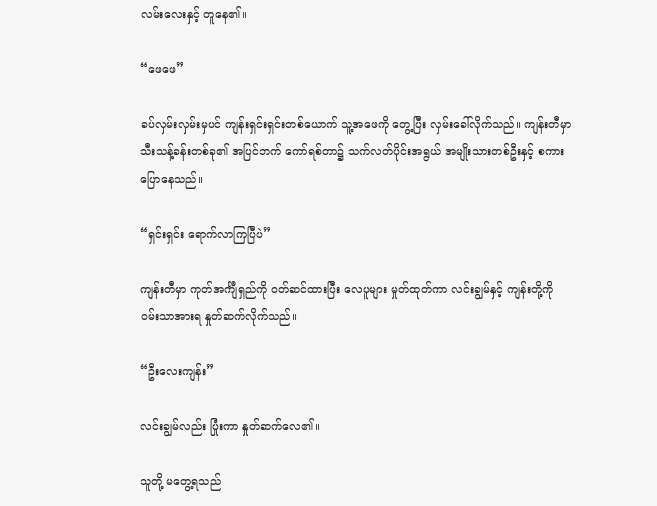လမ်းလေးနှင့် တူနေ၏။

“ဖေဖေ”

ခပ်လှမ်းလှမ်းမှပင် ကျန်းရှင်းရှင်းတစ်ယောက် သူ့အဖေကို တွေ့ပြီး လှမ်းခေါ်လိုက်သည်။ ကျန်းတီမှာ သီးသန့်ခန်းတစ်ခု၏ အပြင်ဘက် ကော်ရစ်တာ၌ သက်လတ်ပိုင်းအရွယ် အမျိုးသားတစ်ဦးနှင့် စကားပြောနေသည်။

“ရှင်းရှင်း ရောက်လာကြပြီပဲ”

ကျန်းတီမှာ ကုတ်အင်္ကျီရှည်ကို ဝတ်ဆင်ထားပြီး လေပူများ မှုတ်ထုတ်ကာ လင်းချွမ်နှင့် ကျန်းတို့ကို ဝမ်းသာအားရ နှုတ်ဆက်လိုက်သည်။

“ဦးလေးကျန်း”

လင်းချွမ်လည်း ပြုံးကာ နှုတ်ဆက်လေ၏။

သူတို့ မတွေ့ရသည်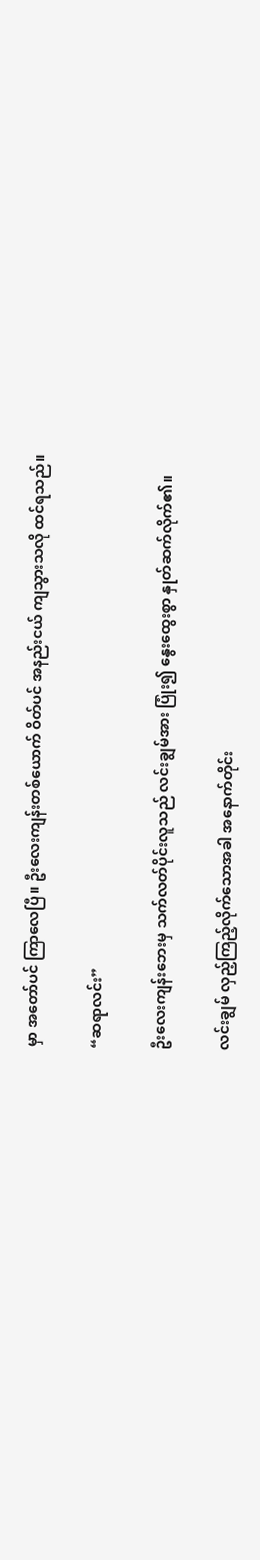မှာ အတော်ပင် ကြာလေပြီ။ ဦးလေးကျန်းတစ်ယောက် ဝိတ်ပင် အနည်းငယ် ကျသွားသလို ထင်ရသည်။

“ဆရာလင်း”

ဦးလေးကျန်းဘေးမှ သက်လတ်ပိုင်းလူသည် လင်းချွမ်အား ပြုံး၍ နွေးထွေးစွာ နှုတ်ဆက်လိုက်၏။

လင်းချွမ် လှည့်ကြည့်လိုက်သောအခါ အနောက်တိုင်း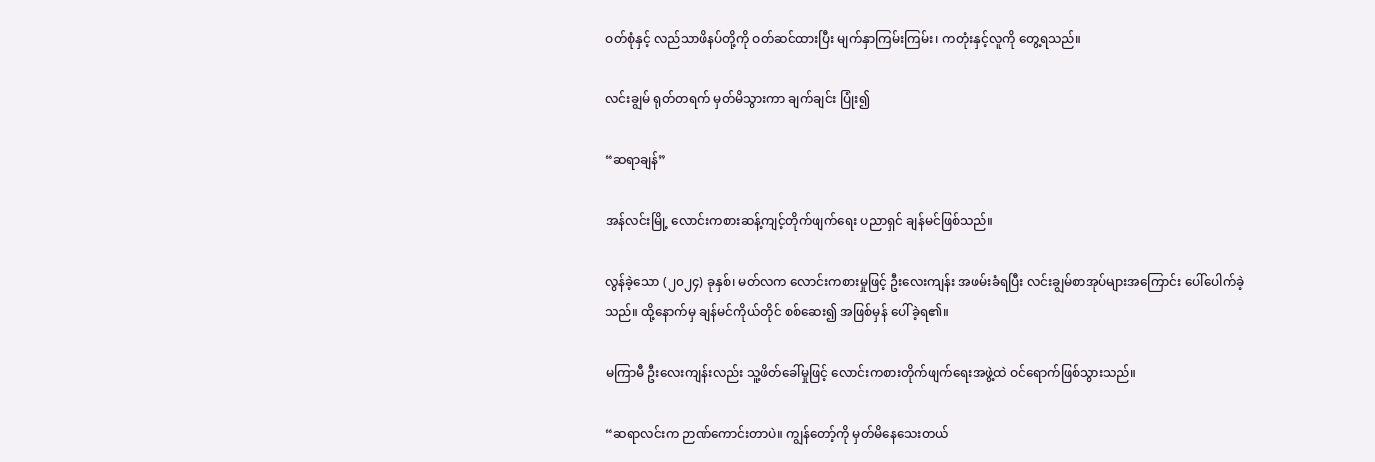ဝတ်စုံနှင့် လည်သာဖိနပ်တို့ကို ဝတ်ဆင်ထားပြီး မျက်နှာကြမ်းကြမ်း၊ ကတုံးနှင့်လူကို တွေ့ရသည်။

လင်းချွမ် ရုတ်တရက် မှတ်မိသွားကာ ချက်ချင်း ပြုံး၍

“ဆရာချန်”

အန်လင်းမြို့ လောင်းကစားဆန့်ကျင့်တိုက်ဖျက်ရေး ပညာရှင် ချန်မင်ဖြစ်သည်။

လွန်ခဲ့သော (၂၀၂၄) ခုနှစ်၊ မတ်လက လောင်းကစားမှုဖြင့် ဦးလေးကျန်း အဖမ်းခံရပြီး လင်းချွမ်စာအုပ်များအကြောင်း ပေါ်ပေါက်ခဲ့သည်။ ထို့နောက်မှ ချန်မင်ကိုယ်တိုင် စစ်ဆေး၍ အဖြစ်မှန် ပေါ်ခဲ့ရ၏။

မကြာမီ ဦးလေးကျန်းလည်း သူ့ဖိတ်ခေါ်မှုဖြင့် လောင်းကစားတိုက်ဖျက်ရေးအဖွဲ့ထဲ ဝင်ရောက်ဖြစ်သွားသည်။

“ဆရာလင်းက ဉာဏ်ကောင်းတာပဲ။ ကျွန်တော့်ကို မှတ်မိနေသေးတယ်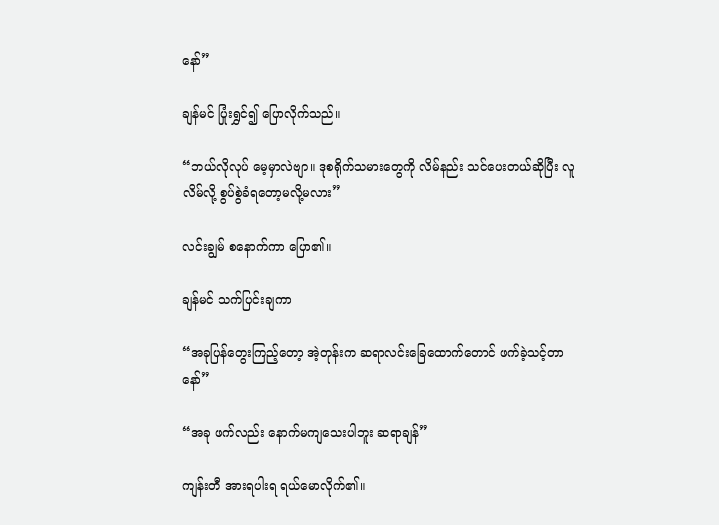နော်”

ချန်မင် ပြုံးရွှင်၍ ပြောလိုက်သည်။

“ဘယ်လိုလုပ် မေ့မှာလဲဗျာ။ ဒုစရိုက်သမားတွေကို လိမ်နည်း သင်ပေးတယ်ဆိုပြီး လူလိမ်လို့ စွပ်စွဲခံရတော့မလို့မလား”

လင်းချွမ် စနောက်ကာ ပြော၏။

ချန်မင် သက်ပြင်းချကာ

“အခုပြန်တွေးကြည့်တော့ အဲ့တုန်းက ဆရာလင်းခြေထောက်တောင် ဖက်ခဲ့သင့်တာနော်”

“အခု ဖက်လည်း နောက်မကျသေးပါဘူး ဆရာချန်”

ကျန်းတီ အားရပါးရ ရယ်မောလိုက်၏။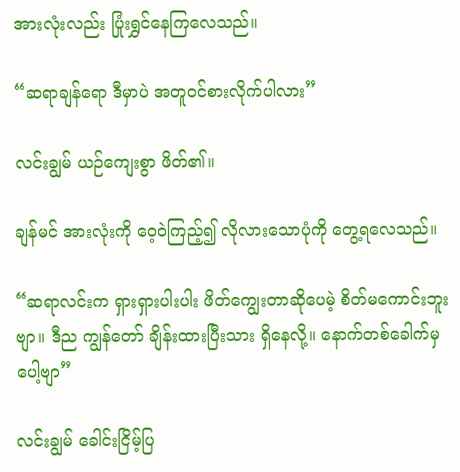အားလုံးလည်း ပြုံးရွှင်နေကြလေသည်။

“ဆရာချန်ရော ဒီမှာပဲ အတူဝင်စားလိုက်ပါလား”

လင်းချွမ် ယဉ်ကျေးစွာ ဖိတ်၏။

ချန်မင် အားလုံးကို ဝေ့ဝဲကြည့်၍ လိုလားသောပုံကို တွေ့ရလေသည်။

“ဆရာလင်းက ရှားရှားပါးပါး ဖိတ်ကျွေးတာဆိုပေမဲ့ စိတ်မကောင်းဘူးဗျာ။ ဒီည ကျွန်တော် ချိန်းထားပြီးသား ရှိနေလို့။ နောက်တစ်ခေါက်မှပေါ့ဗျာ”

လင်းချွမ် ခေါင်းငြိမ့်ပြ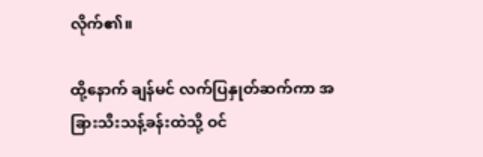လိုက်၏။

ထို့နောက် ချန်မင် လက်ပြနှုတ်ဆက်ကာ အခြားသီးသန့်ခန်းထဲသို့ ဝင်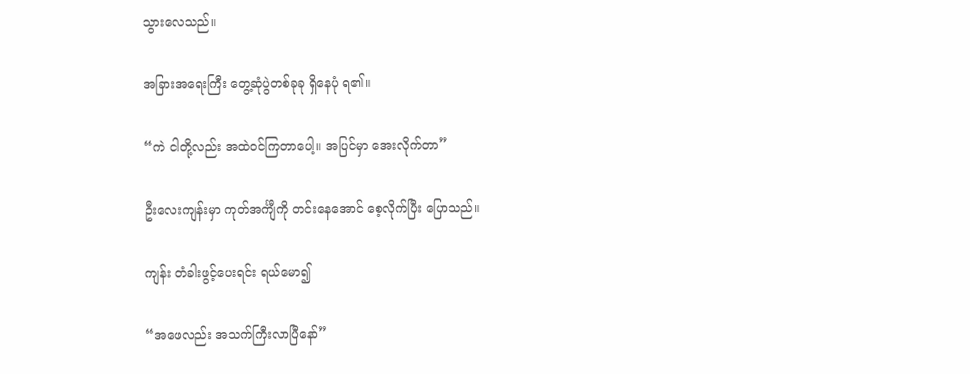သွားလေသည်။

အခြားအရေးကြီး တွေ့ဆုံပွဲတစ်ခုခု ရှိနေပုံ ရ၏။

“ကဲ ငါတို့လည်း အထဲဝင်ကြတာပေါ့။ အပြင်မှာ အေးလိုက်တာ”

ဦးလေးကျန်းမှာ ကုတ်အင်္ကျီကို တင်းနေအောင် စေ့လိုက်ပြီး ပြောသည်။

ကျန်း တံခါးဖွင့်ပေးရင်း ရယ်မော၍

“အဖေလည်း အသက်ကြီးလာပြီနော်”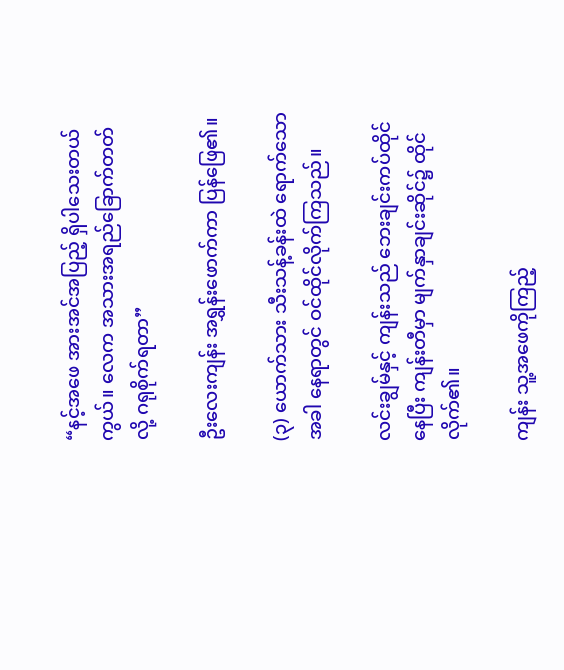“နင့်အဖေ အားအင်အပြည့် ရှိပါသေးတယ်ကွယ်။ လေက အသားအရည်ခြောက်တတ်လို့ ဂရုစိုက်ရတာ”

ဦးလေးကျန်း အရွှန်းဖောက်ကာ ပြန်ဖြေ၏။

(၃) ယောက်သား သီးသန့်ခန်းထဲ ရောက်သောအခါ နေရာတွင် ဝင်ထိုင်လိုက်ကြသည်။

လင်းချွမ်နှင့် ကျန်းသည် ဘေးချင်းကပ်ထိုင်နေပြီး ကျန်းတီမှာ မျက်နှာချင်းဆိုင်၌ ထိုင်လိုက်၏။

ကျန်း သူ့အဖေကိုကြည့်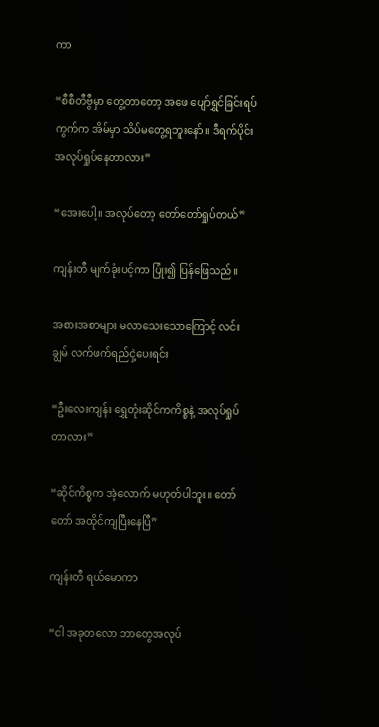ကာ

“စီစီတီဗွီမှာ တွေ့တာတော့ အဖေ ပျော်ရွှင်ခြင်းရပ်ကွက်က အိမ်မှာ သိပ်မတွေ့ရဘူးနော်။ ဒီရက်ပိုင်း အလုပ်ရှုပ်နေတာလား”

“အေးပေါ့။ အလုပ်တော့ တော်တော်ရှုပ်တယ်”

ကျန်းတီ မျက်ခုံးပင့်ကာ ပြုံး၍ ပြန်ဖြေသည်။

အစားအစာများ မလာသေးသောကြောင့် လင်းချွမ် လက်ဖက်ရည်ငှဲ့ပေးရင်း

“ဦးလေးကျန်း ရွှေတုံးဆိုင်ကကိစ္စနဲ့ အလုပ်ရှုပ်တာလား”

“ဆိုင်ကိစ္စက အဲ့လောက် မဟုတ်ပါဘူး။ တော်တော် အထိုင်ကျပြီးနေပြီ”

ကျန်းတီ ရယ်မောကာ

“ငါ အခုတလော ဘာတွေအလုပ်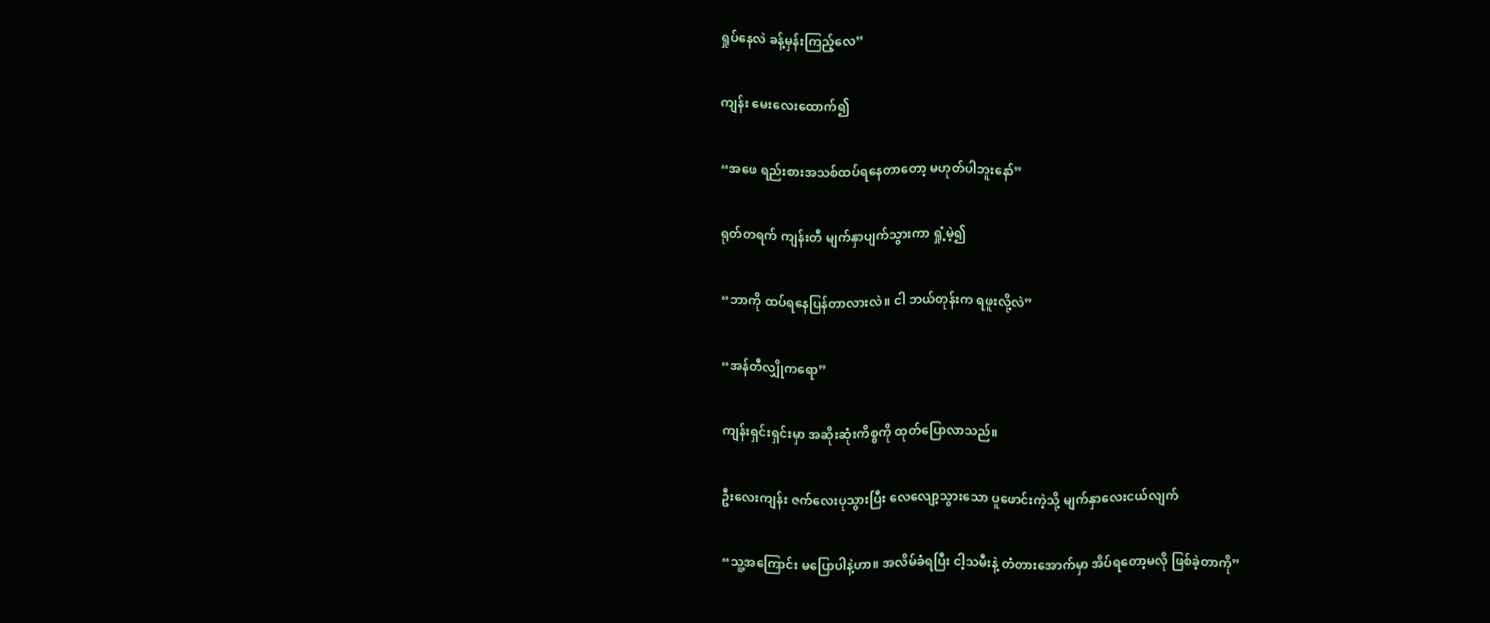ရှုပ်နေလဲ ခန့်မှန်းကြည့်လေ”

ကျန်း မေးလေးထောက်၍

“အဖေ ရည်းစားအသစ်ထပ်ရနေတာတော့ မဟုတ်ပါဘူးနော်”

ရုတ်တရက် ကျန်းတီ မျက်နှာပျက်သွားကာ ရှုံ့မဲ့၍

“ဘာကို ထပ်ရနေပြန်တာလားလဲ။ ငါ ဘယ်တုန်းက ရဖူးလို့လဲ”

“အန်တီလျှိုကရော”

ကျန်းရှင်းရှင်းမှာ အဆိုးဆုံးကိစ္စကို ထုတ်ပြောလာသည်။

ဦးလေးကျန်း ဇက်လေးပုသွားပြီး လေလျော့သွားသော ပူဖောင်းကဲ့သို့ မျက်နှာလေးငယ်လျက်

“သူ့အကြောင်း မပြောပါနဲ့ဟာ။ အလိမ်ခံရပြီး ငါ့သမီးနဲ့ တံတားအောက်မှာ အိပ်ရတော့မလို ဖြစ်ခဲ့တာကို”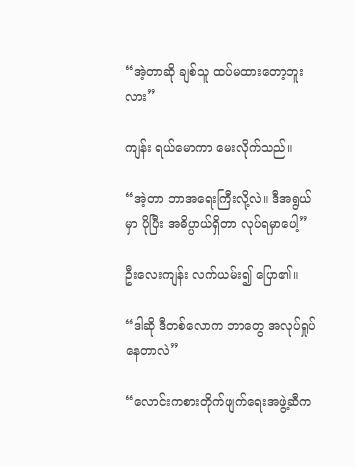“အဲ့တာဆို ချစ်သူ ထပ်မထားတော့ဘူးလား”

ကျန်း ရယ်မောကာ မေးလိုက်သည်။

“အဲ့တာ ဘာအရေးကြီးလို့လဲ။ ဒီအရွယ်မှာ ပိုပြီး အဓိပ္ပာယ်ရှိတာ လုပ်ရမှာပေါ့”

ဦးလေးကျန်း လက်ယမ်း၍ ပြော၏။

“ဒါဆို ဒီတစ်လောက ဘာတွေ အလုပ်ရှုပ်နေတာလဲ”

“လောင်းကစားတိုက်ဖျက်ရေးအဖွဲ့ဆီက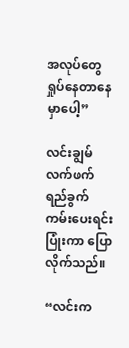အလုပ်တွေ ရှုပ်နေတာနေမှာပေါ့”

လင်းချွမ် လက်ဖက်ရည်ခွက် ကမ်းပေးရင်း ပြုံးကာ ပြောလိုက်သည်။

“လင်းက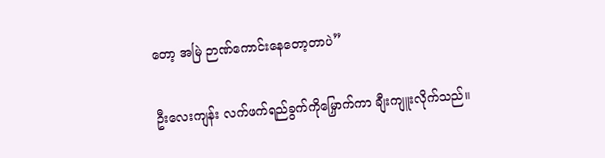တော့ အမြဲ ဉာဏ်ကောင်းနေတော့တာပဲ”

ဦးလေးကျန်း လက်ဖက်ရည်ခွက်ကိုမြှောက်ကာ ချီးကျူးလိုက်သည်။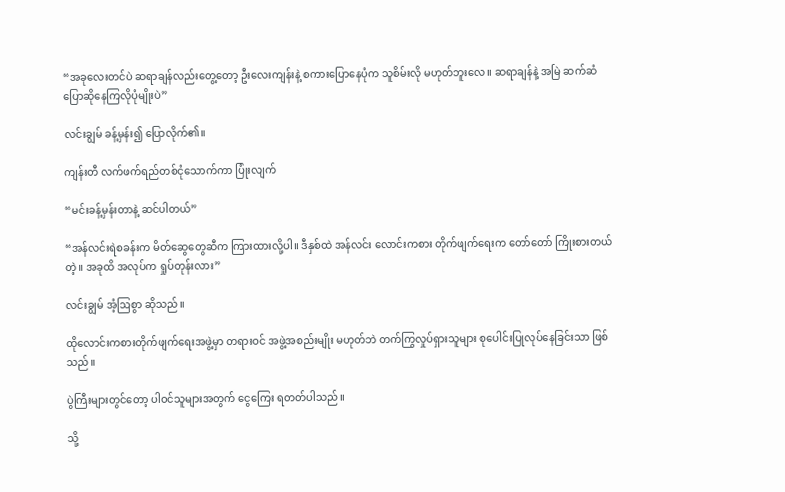“အခုလေးတင်ပဲ ဆရာချန်လည်းတွေ့တော့ ဦးလေးကျန်းနဲ့ စကားပြောနေပုံက သူစိမ်းလို မဟုတ်ဘူးလေ။ ဆရာချန်နဲ့ အမြဲ ဆက်ဆံ ပြောဆိုနေကြလိုပုံမျိုးပဲ”

လင်းချွမ် ခန့်မှန်း၍ ပြောလိုက်၏။

ကျန်းတီ လက်ဖက်ရည်တစ်ငုံသောက်ကာ ပြုံးလျက်

“မင်းခန့်မှန်းတာနဲ့ ဆင်ပါတယ်”

“အန်လင်းရဲစခန်းက မိတ်ဆွေတွေဆီက ကြားထားလို့ပါ။ ဒီနှစ်ထဲ အန်လင်း လောင်းကစား တိုက်ဖျက်ရေးက တော်တော် ကြိုးစားတယ်တဲ့။ အခုထိ အလုပ်က ရှုပ်တုန်းလား”

လင်းချွမ် အံ့ဩစွာ ဆိုသည်။

ထိုလောင်းကစားတိုက်ဖျက်ရေးအဖွဲ့မှာ တရားဝင် အဖွဲ့အစည်းမျိုး မဟုတ်ဘဲ တက်ကြွလှုပ်ရှားသူများ စုပေါင်းပြုလုပ်နေခြင်းသာ ဖြစ်သည်။

ပွဲကြီးများတွင်တော့ ပါဝင်သူများအတွက် ငွေကြေး ရတတ်ပါသည်။

သို့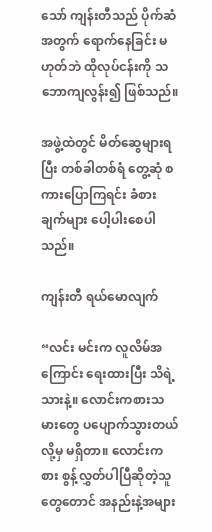သော် ကျန်းတီသည် ပိုက်ဆံအတွက် ရောက်နေခြင်း မဟုတ်ဘဲ ထိုလုပ်ငန်းကို သဘောကျလွန်း၍ ဖြစ်သည်။

အဖွဲ့ထဲတွင် မိတ်ဆွေများရပြီး တစ်ခါတစ်ရံ တွေ့ဆုံ စကားပြောကြရင်း ခံစားချက်များ ပေါ့ပါးစေပါသည်။

ကျန်းတီ ရယ်မောလျက်

“လင်း မင်းက လူလိမ်အကြောင်း ရေးထားပြီး သိရဲ့သားနဲ့။ လောင်းကစားသမားတွေ ပပျောက်သွားတယ်လို့မှ မရှိတာ။ လောင်းကစား စွန့်လွှတ်ပါပြီဆိုတဲ့သူတွေတောင် အနည်းနဲ့အများ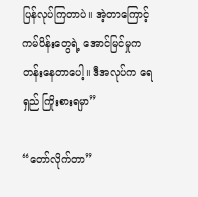ပြန်လုပ်ကြတာပဲ။ အဲ့တာကြောင့် ကမ်ပိန်းတွေရဲ့ အောင်မြင်မှုက တန်းနေတာပေါ့။ ဒီအလုပ်က ရေရှည် ကြိုးစားရမှာ”

“တော်လိုက်တာ”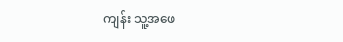ကျန်း သူ့အဖေ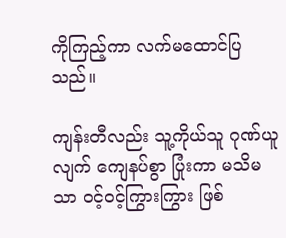ကိုကြည့်ကာ လက်မထောင်ပြသည်။

ကျန်းတီလည်း သူ့ကိုယ်သူ ဂုဏ်ယူလျက် ကျေနပ်စွာ ပြုံးကာ မသိမသာ ဝင့်ဝင့်ကြွားကြွား ဖြစ်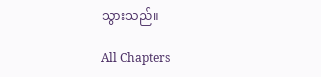သွားသည်။

All Chapters